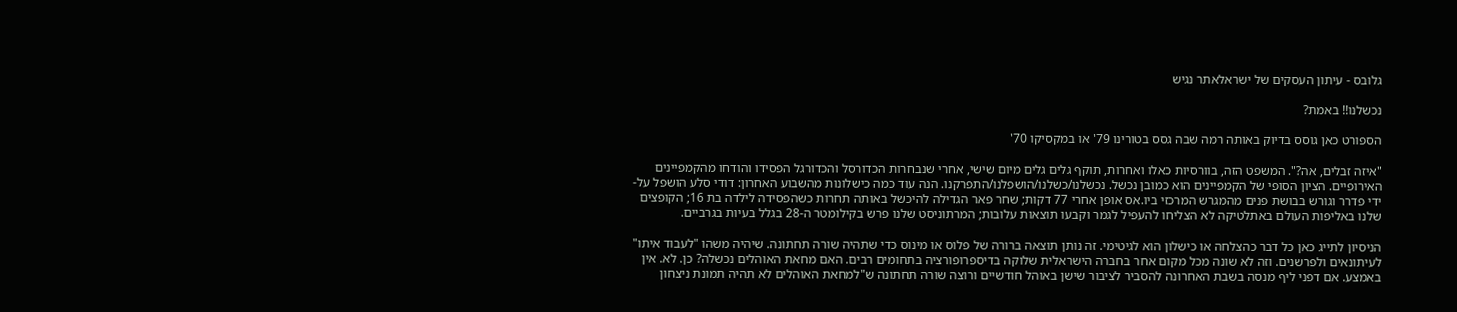גלובס - עיתון העסקים של ישראלאתר נגיש

נכשלנו!! באמת?

הספורט כאן גוסס בדיוק באותה רמה שבה גסס בטורינו 79' או במקסיקו 70'

"איזה זבלים, אה?". המשפט הזה, בוורסיות כאלו ואחרות, תוקף גלים גלים מיום שישי, אחרי שנבחרות הכדורסל והכדורגל הפסידו והודחו מהקמפיינים האירופיים. הציון הסופי של הקמפיינים הוא כמובן נכשל. נכשלנו/כשלנו/הושפלנו/התפרקנו. הנה עוד כמה כישלונות מהשבוע האחרון: דודי סלע הושפל על-ידי פדרר וגורש בבושת פנים מהמגרש המרכזי ביו.אס אופן אחרי 77 דקות; שחר פאר הגדילה להיכשל באותה תחרות כשהפסידה לילדה בת 16; הקופצים שלנו באליפות העולם באתלטיקה לא הצליחו להעפיל לגמר וקבעו תוצאות עלובות; המרתוניסט שלנו פרש בקילומטר ה-28 בגלל בעיות בגרביים.

הניסיון לתייג כאן כל דבר כהצלחה או כישלון הוא לגיטימי. זה נותן תוצאה ברורה של פלוס או מינוס כדי שתהיה שורה תחתונה. שיהיה משהו "לעבוד איתו" לעיתונאים ולפרשנים. וזה לא שונה מכל מקום אחר בחברה הישראלית שלוקה בדיספרופורציה בתחומים רבים. האם מחאת האוהלים נכשלה? כן. לא. אין באמצע. אם דפני ליף מנסה בשבת האחרונה להסביר לציבור שישן באוהל חודשיים ורוצה שורה תחתונה ש"למחאת האוהלים לא תהיה תמונת ניצחון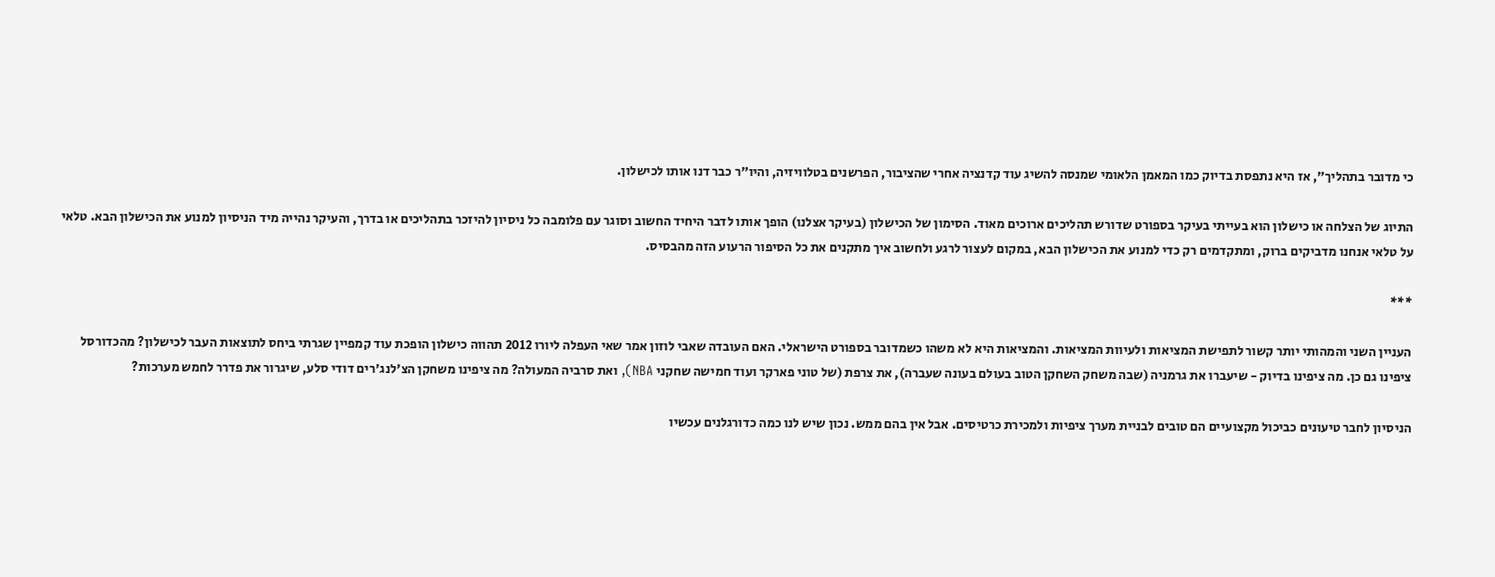כי מדובר בתהליך", אז היא נתפסת בדיוק כמו המאמן הלאומי שמנסה להשיג עוד קדנציה אחרי שהציבור, הפרשנים בטלוויזיה, והיו"ר כבר דנו אותו לכישלון.

התיוג של הצלחה או כישלון הוא בעייתי בעיקר בספורט שדורש תהליכים ארוכים מאוד. הסימון של הכישלון (בעיקר אצלנו) הופך אותו לדבר היחיד החשוב וסוגר עם פלומבה כל ניסיון להיזכר בתהליכים או בדרך, והעיקר נהייה מיד הניסיון למנוע את הכישלון הבא. טלאי על טלאי אנחנו מדביקים ברוק, ומתקדמים רק כדי למנוע את הכישלון הבא, במקום לעצור לרגע ולחשוב איך מתקנים את כל הסיפור הרעוע הזה מהבסיס.

***

העניין השני והמהותי יותר קשור לתפישת המציאות ולעיוות המציאות. והמציאות היא לא משהו כשמדובר בספורט הישראלי. האם העובדה שאבי לוזון אמר שאי העפלה ליורו 2012 תהווה כישלון הופכת עוד קמפיין שגרתי ביחס לתוצאות העבר לכישלון? מהכדורסל ציפינו גם כן. מה ציפינו בדיוק - שיעברו את גרמניה (שבה משחק השחקן הטוב בעולם בעונה שעברה), את צרפת (של טוני פארקר ועוד חמישה שחקני NBA), ואת סרביה המעולה? מה ציפינו משחקן הצ'לנג'רים דודי סלע, שיגרור את פדרר לחמש מערכות?

הניסיון לחבר טיעונים כביכול מקצועיים הם טובים לבניית מערך ציפיות ולמכירת כרטיסים. אבל אין בהם ממש. נכון שיש לנו כמה כדורגלנים עכשיו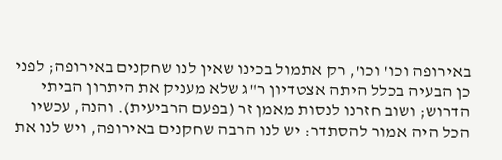באירופה וכו' וכו', רק אתמול בכינו שאין לנו שחקנים באירופה; לפני כן הבעיה בכלל היתה אצטדיון ר"ג שלא מעניק את היתרון הביתי הדרוש; ושוב חזרנו לנסות מאמן זר (בפעם הרביעית). והנה, עכשיו הכל היה אמור להסתדר: יש לנו הרבה שחקנים באירופה, ויש לנו את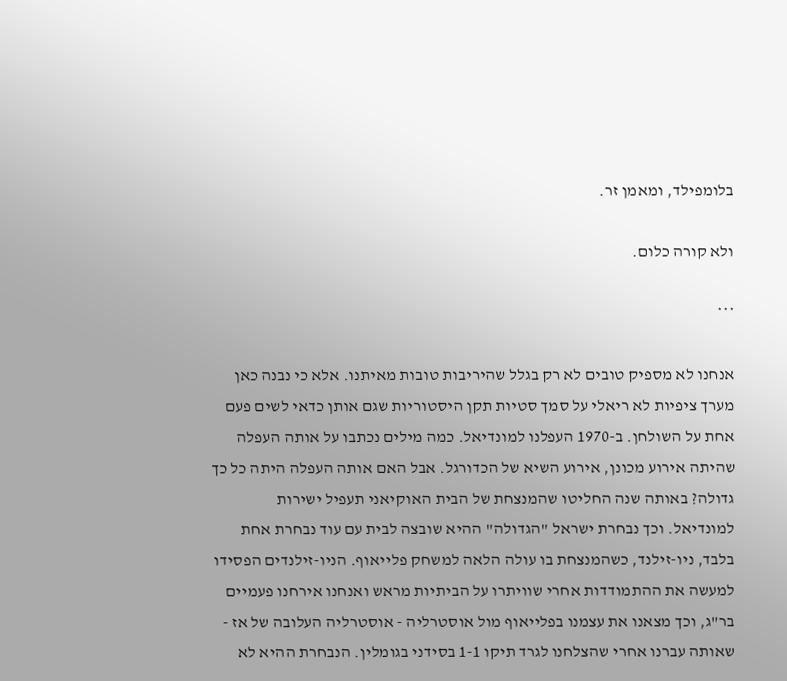בלומפילד, ומאמן זר.

ולא קורה כלום.

***

אנחנו לא מספיק טובים לא רק בגלל שהיריבות טובות מאיתנו. אלא כי נבנה כאן מערך ציפיות לא ריאלי על סמך סטיות תקן היסטוריות שגם אותן כדאי לשים פעם אחת על השולחן. ב-1970 העפלנו למונדיאל. כמה מילים נכתבו על אותה העפלה שהיתה אירוע מכונן, אירוע השיא של הכדורגל. אבל האם אותה העפלה היתה כל כך גדולה? באותה שנה החליטו שהמנצחת של הבית האוקיאני תעפיל ישירות למונדיאל. וכך נבחרת ישראל "הגדולה" ההיא שובצה לבית עם עוד נבחרת אחת בלבד, ניו-זילנד, כשהמנצחת בו עולה הלאה למשחק פלייאוף. הניו-זילנדים הפסידו למעשה את ההתמודדות אחרי שוויתרו על הביתיות מראש ואנחנו אירחנו פעמיים בר"ג, וכך מצאנו את עצמנו בפלייאוף מול אוסטרליה - אוסטרליה העלובה של אז - שאותה עברנו אחרי שהצלחנו לגרד תיקו 1-1 בסידני בגומלין. הנבחרת ההיא לא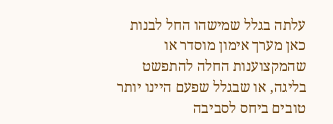עלתה בגלל שמישהו החל לבנות כאן מערך אימון מוסדר או שהמקצוענות החלה להתפשט בליגה, או שבגלל שפעם היינו יותר טובים ביחס לסביבה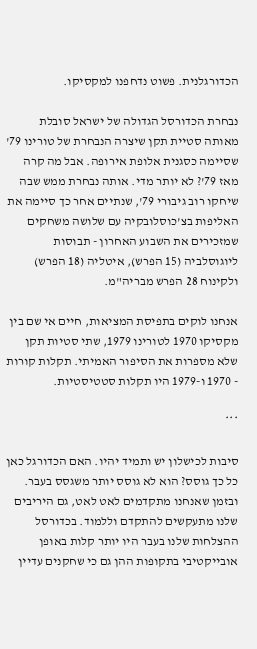הכדורגלנית. פשוט נדחפנו למקסיקו.

נבחרת הכדורסל הגדולה של ישראל סובלת מאותה סטיית תקן שיצרה הנבחרת של טורינו 79' שסיימה כסגנית אלופת אירופה. אבל מה קרה מאז 79'? לא יותר מדי. אותה נבחרת ממש שבה שיחקו רוב גיבורי 79', שנתיים אחר כך סיימה את האליפות בצ'כוסלובקיה עם שלושה משחקים שמזכירים את השבוע האחרון - תבוסות ליוגוסלביה (15 הפרש), איטליה (18 הפרש) ולקינוח 28 הפרש מבריה"מ.

אנחנו לוקים בתפיסת המציאות, חיים אי שם בין מקסיקו 1970 לטורינו 1979, שתי סטיות תקן שלא מספרות את הסיפור האמיתי. תקלות קורות - 1970 ו-1979 היו תקלות סטטיסטיות.

***

סיבות לכישלון יש ותמיד יהיו. האם הכדורגל כאן כל כך גוסס? הוא לא גוסס יותר משגסס בעבר. ובזמן שאנחנו מתקדמים לאט לאט, גם היריבים שלנו מתעקשים להתקדם וללמוד. בכדורסל ההצלחות שלנו בעבר היו יותר קלות באופן אובייקטיבי בתקופות ההן גם כי שחקנים עדיין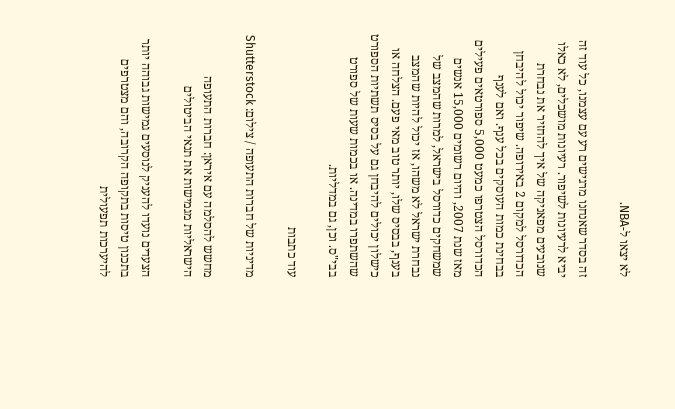לא יצאו ל-NBA.

זה בסדר שאנחנו מרגישים רע עם עצמנו, כל עוד זה יביא לרעיונות לשיפור. רעיונות מושכלים, לא כאלו שנובעים מפאניקה של איך להחזיר את נבחרת הכדורסל למקום 2 באירופה. שיפור יכול להיבחן בבחינת כמות העוסקים בכל ענף. ואם לענף הכדורסל הצטרפו כמעט 5,000 ספורטאים פעילים מאז שנת 2007, והיום רשומים 15,000 אנשים שמשחקים כדורסל בישראל, למרות שהמצב של נבחרת ישראל לא משהו, אז יכול להיות שהמצב בענף, בבסיס שלו, יותר טוב מאי פעם. הצלחה או כישלון יכולים להיבחן גם על בסיס תשתיות הספורט שהשתפרו במדינה. או בכמות שעות של ספורט בבי"ס. וכן, גם במדליות.

עוד כתבות

מדיניות של חברות התעופה / צילום: Shutterstock

מחשש להסלמה עם איראן: חברות התעופה הישראליות מגמישות את תנאי הביטולים

הצעדים נועדו להעניק לנוסעים גמישות גבוהה יותר בתכנון טיסות בתקופה הקרובה, והם מצטרפים להיערכות תפעולית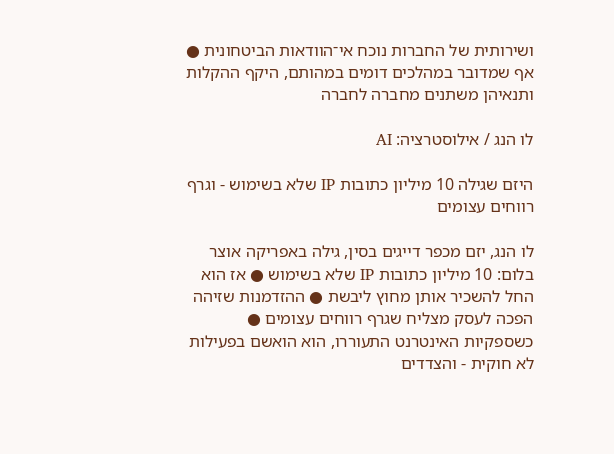ושירותית של החברות נוכח אי־הוודאות הביטחונית ● אף שמדובר במהלכים דומים במהותם, היקף ההקלות ותנאיהן משתנים מחברה לחברה

לו הנג / אילוסטרציה: AI

היזם שגילה 10 מיליון כתובות IP שלא בשימוש - וגרף רווחים עצומים

לו הנג, יזם מכפר דייגים בסין, גילה באפריקה אוצר בלום: 10 מיליון כתובות IP שלא בשימוש ● אז הוא החל להשכיר אותן מחוץ ליבשת ● ההזדמנות שזיהה הפכה לעסק מצליח שגרף רווחים עצומים ● כשספקיות האינטרנט התעוררו, הוא הואשם בפעילות לא חוקית - והצדדים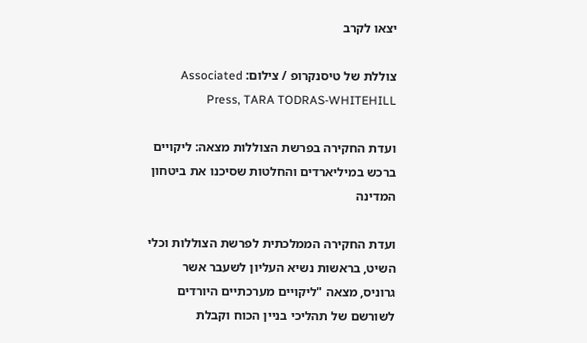יצאו לקרב

צוללת של טיסנקרופ / צילום: Associated Press, TARA TODRAS-WHITEHILL

ועדת החקירה בפרשת הצוללות מצאה: ליקויים ברכש במיליארדים והחלטות שסיכנו את ביטחון המדינה

ועדת החקירה הממלכתית לפרשת הצוללות וכלי השיט, בראשות נשיא העליון לשעבר אשר גרוניס, מצאה "ליקויים מערכתיים היורדים לשורשם של תהליכי בניין הכוח וקבלת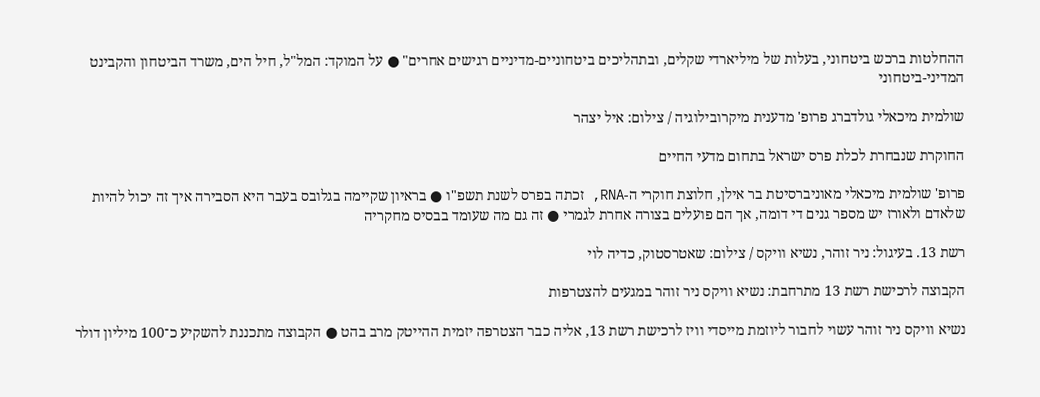ההחלטות ברכש ביטחוני, בעלות של מיליארדי שקלים, ובתהליכים ביטחוניים-מדיניים רגישים אחרים" ● על המוקד: המל"ל, חיל הים, משרד הביטחון והקבינט המדיני-ביטחוני

שולמית מיכאלי גולדברג פרופ' מדענית מיקרובילוגיה / צילום: איל יצהר

החוקרת שנבחרת לכלת פרס ישראל בתחום מדעי החיים

פרופ' שולמית מיכאלי מאוניברסיטת בר אילן, חלוצת חוקרי ה-RNA, זכתה בפרס לשנת תשפ"ו ● בראיון שקיימה בגלובס בעבר היא הסבירה איך זה יכול להיות שלאדם ולאורז יש מספר גנים די דומה, אך הם פועלים בצורה אחרת לגמרי ● זה גם מה שעומד בבסיס מחקריה

רשת 13. בעיגול: ניר זוהר, נשיא וויקס / צילום: שאטרסטוק, כדיה לוי

הקבוצה לרכישת רשת 13 מתרחבת: נשיא וויקס ניר זוהר במגעים להצטרפות

נשיא וויקס ניר זוהר עשוי לחבור ליוזמת מייסדי וויז לרכישת רשת 13, אליה כבר הצטרפה יזמית ההייטק מרב בהט ● הקבוצה מתכננת להשקיע כ־100 מיליון דולר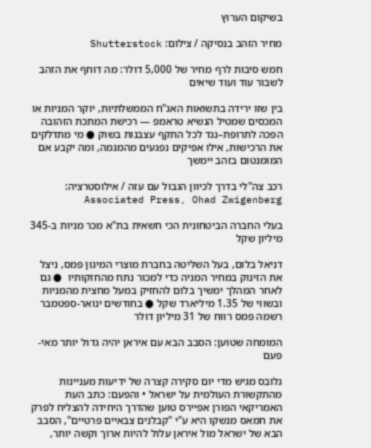בשיקום הערוץ

מחיר הזהב בנסיקה / צילום: Shutterstock

חמש סיבות לרף מחיר של 5,000 דולר: מה דוחף את הזהב לשבור עוד ועוד שיאים

בין שזו ירידה בתשואות האג"ח הממשלתיות, יוקר המניות או המכסים שמטיל הנשיא טראמפ — רכישת המתכת הזהובה הפכה לתרופת–נגד לכל התקף עצבנות בשוק ● מי מתדלקים את הרכישות, אילו אפיקים נפגעים מהמגמה, ומה יקבע אם המומנטום בזהב יימשך

רכב צה''לי בדרך לכיוון הגבול עם עזה / אילוסטרציה: Associated Press, Ohad Zwigenberg

בעלי החברה הביטחונית הכי חשאית בת"א מכר מניות ב-345 מיליון שקל

דניאל בלום, בעל השליטה בחברת מוצרי המיגון פמס, ניצל את הזינוק במחיר המניה כדי למכור נתח מהחזקותיו  ● גם לאחר המהלך ימשיך בלום להחזיק במעל מחצית מהמניות ובשווי של 1.35 מיליארד שקל ● בחודשים ינואר-ספטמבר רשמה פמס רווח של 31 מיליון דולר

המומחה שטוען: הסבב הבא עם איראן יהיה גדול יותר מאי-פעם

גלובס מגיש מדי יום סקירה קצרה של ידיעות מעניינות מהתקשורת העולמית על ישראל • והפעם: כתב העת האמריקאי הפורן אפיירס טוען שהדרך היחידה להצליח לפרק את חמאס מנשקו היא ע"י "קבלנים צבאיים פרטיים", הסבב הבא של ישראל מול איראן עלול להיות ארוך וקשה יותר,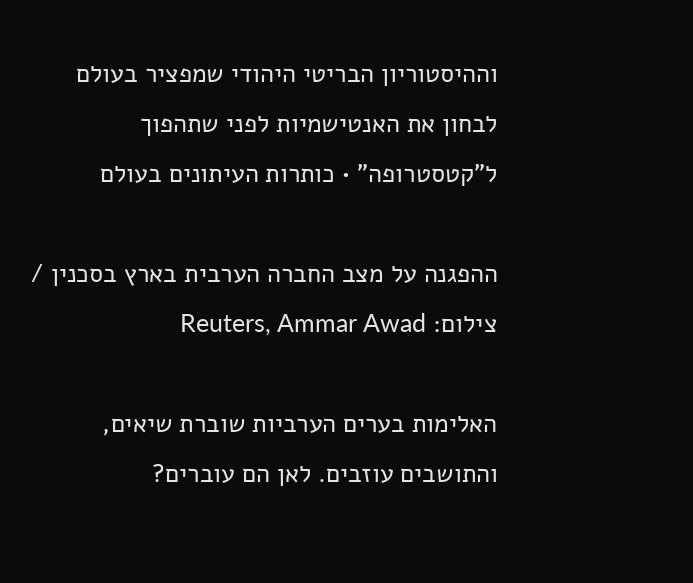וההיסטוריון הבריטי היהודי שמפציר בעולם לבחון את האנטישמיות לפני שתהפוך ל"קטסטרופה" • כותרות העיתונים בעולם

ההפגנה על מצב החברה הערבית בארץ בסכנין / צילום: Reuters, Ammar Awad

האלימות בערים הערביות שוברת שיאים, והתושבים עוזבים. לאן הם עוברים?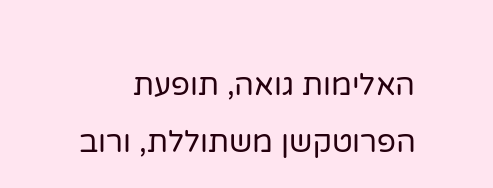האלימות גואה, תופעת הפרוטקשן משתוללת, ורוב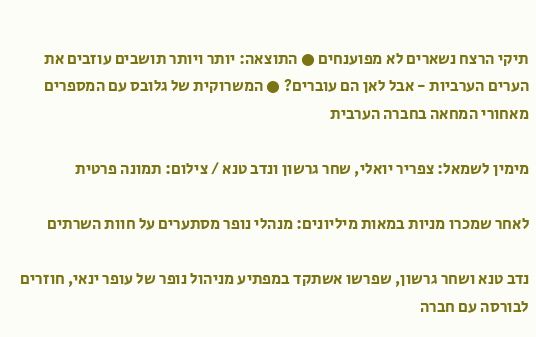תיקי הרצח נשארים לא מפוענחים ● התוצאה: יותר ויותר תושבים עוזבים את הערים הערביות - אבל לאן הם עוברים? ● המשרוקית של גלובס עם המספרים מאחורי המחאה בחברה הערבית

מימין לשמאל: צפריר יואלי, שחר גרשון ונדב טנא / צילום: תמונה פרטית

לאחר שמכרו מניות במאות מיליונים: מנהלי נופר מסתערים על חוות השרתים

נדב טנא ושחר גרשון, שפרשו אשתקד במפתיע מניהול נופר של עופר ינאי, חוזרים לבורסה עם חברה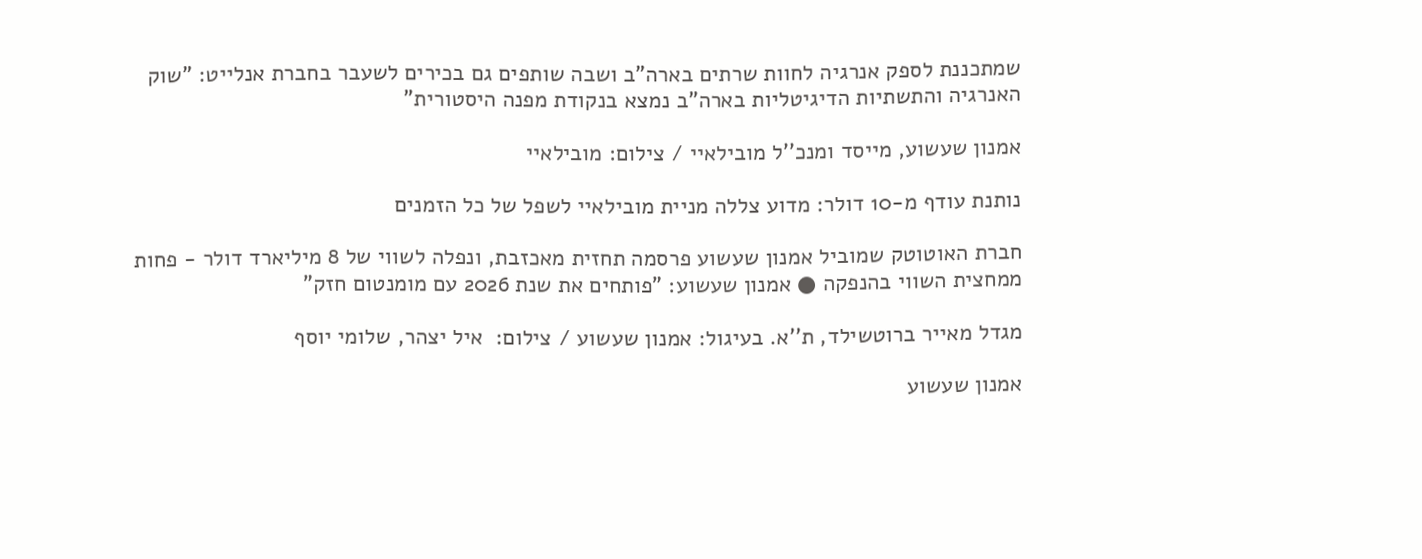שמתכננת לספק אנרגיה לחוות שרתים בארה"ב ושבה שותפים גם בכירים לשעבר בחברת אנלייט: "שוק האנרגיה והתשתיות הדיגיטליות בארה"ב נמצא בנקודת מפנה היסטורית"

אמנון שעשוע, מייסד ומנכ''ל מובילאיי / צילום: מובילאיי

נותנת עודף מ-10 דולר: מדוע צללה מניית מובילאיי לשפל של כל הזמנים

חברת האוטוטק שמוביל אמנון שעשוע פרסמה תחזית מאכזבת, ונפלה לשווי של 8 מיליארד דולר - פחות ממחצית השווי בהנפקה ● אמנון שעשוע: "פותחים את שנת 2026 עם מומנטום חזק"

מגדל מאייר ברוטשילד, ת''א. בעיגול: אמנון שעשוע / צילום:  איל יצהר, שלומי יוסף

אמנון שעשוע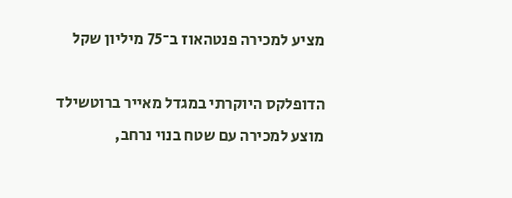מציע למכירה פנטהאוז ב־75 מיליון שקל

הדופלקס היוקרתי במגדל מאייר ברוטשילד מוצע למכירה עם שטח בנוי נרחב,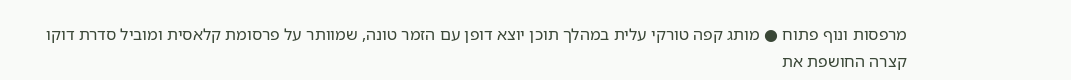מרפסות ונוף פתוח ● מותג קפה טורקי עלית במהלך תוכן יוצא דופן עם הזמר טונה, שמוותר על פרסומת קלאסית ומוביל סדרת דוקו קצרה החושפת את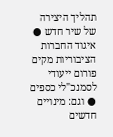תהליך היצירה של שיר חדש ● איגוד החברות הציבוריות מקים פורום ייעודי לסמנכ"לי כספים ● וגם: מינויים חדשים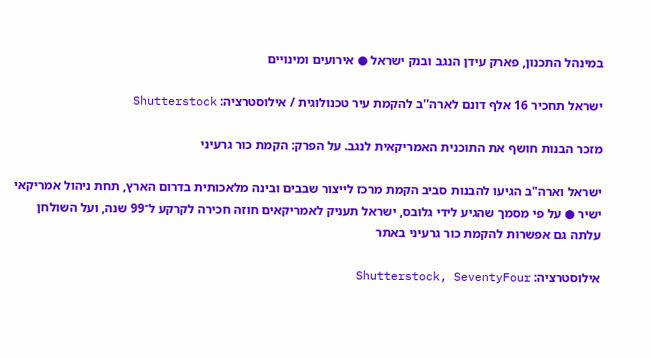במינהל התכנון, פארק עידן הנגב ובנק ישראל ● אירועים ומינויים

ישראל תחכיר 16 אלף דונם לארה''ב להקמת עיר טכנולוגית / אילוסטרציה: Shutterstock

מזכר הבנות חושף את התוכנית האמריקאית לנגב. על הפרק: הקמת כור גרעיני

ישראל וארה"ב הגיעו להבנות סביב הקמת מרכז לייצור שבבים ובינה מלאכותית בדרום הארץ, תחת ניהול אמריקאי ישיר ● על פי מסמך שהגיע לידי גלובס, ישראל תעניק לאמריקאים חוזה חכירה לקרקע ל־99 שנה, ועל השולחן עלתה גם אפשרות להקמת כור גרעיני באתר

אילוסטרציה: Shutterstock, SeventyFour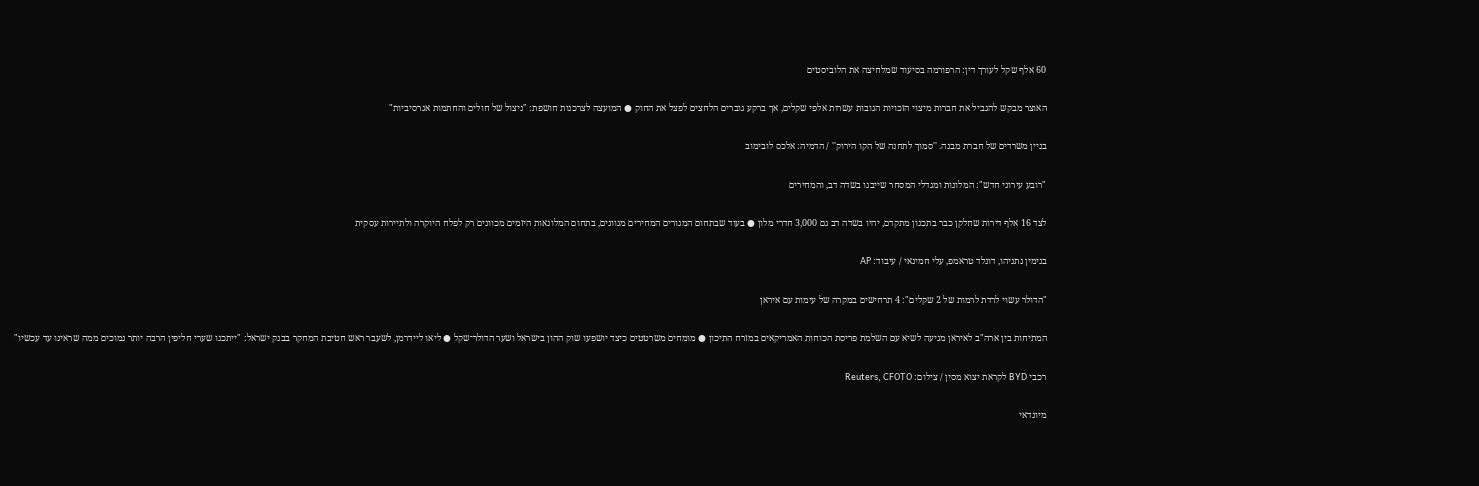60 אלף שקל לעורך דין: הרפורמה בסיעוד שמלחיצה את הלוביסטים

האוצר מבקש להגביל את חברות מיצוי הזכויות הגובות עשרות אלפי שקלים, אך ברקע גוברים הלחצים לפצל את החוק ● המועצה לצרכנות חושפת: "ניצול של חולים והחתמות אגרסיביות"

בניין משרדים של חברת מבנה. ''סמוך לתחנה של הקו הירוק'' / הדמיה: אלכס לובימוב

"רובע עירוני חדש": המלונות ומגדלי המסחר שייבנו בשדה דב, והמחירים

לצד 16 אלף דירות שחלקן כבר בתכנון מתקדם, יהיו בשדה דב גם 3,000 חדרי מלון ● בעוד שבתחום המגורים המחירים מגוונים, בתחום המלונאות היזמים מכוונים רק לפלח היוקרה ולתיירות עסקית

בנימין נתניהו, דונלד טראמפ, עלי חמינאי / עיבוד: AP

"הדולר עשוי לרדת לרמות של 2 שקלים": 4 תרחישים במקרה של עימות עם איראן

המתיחות בין ארה"ב לאיראן מגיעה לשיא עם השלמת פריסת הכוחות האמריקאים במזרח התיכון ● מומחים משרטטים כיצד יושפעו שוק ההון בישראל ושער הדולר־שקל ● ליאו ליידרמן, לשעבר ראש חטיבת המחקר בבנק ישראל: "ייתכנו שערי חליפין הרבה יותר נמוכים ממה שראינו עד עכשיו"

רכבי BYD לקראת יצוא מסין / צילום: Reuters, CFOTO

מיונדאי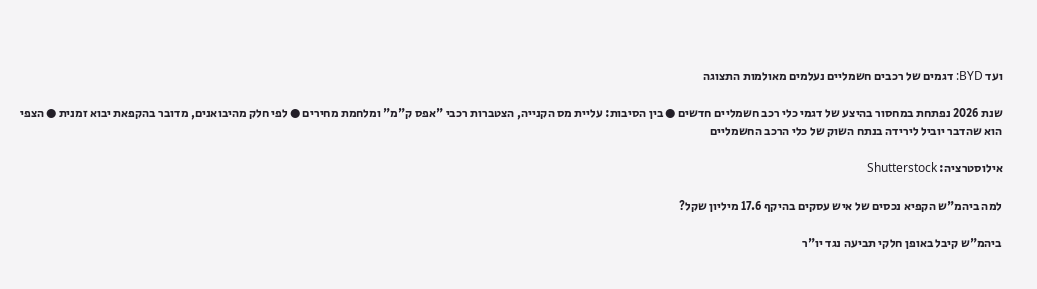ועד BYD: דגמים של רכבים חשמליים נעלמים מאולמות התצוגה

שנת 2026 נפתחת במחסור בהיצע של דגמי כלי רכב חשמליים חדשים ● בין הסיבות: עליית מס הקנייה, הצטברות רכבי "אפס ק"מ" ומלחמת מחירים ● לפי חלק מהיבואנים, מדובר בהקפאת יבוא זמנית ● הצפי הוא שהדבר יוביל לירידה בנתח השוק של כלי הרכב החשמליים

אילוסטרציה: Shutterstock

למה ביהמ"ש הקפיא נכסים של איש עסקים בהיקף 17.6 מיליון שקל?

ביהמ"ש קיבל באופן חלקי תביעה נגד יו"ר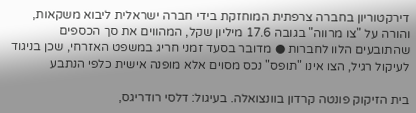דירקטוריון בחברה צרפתית המוחזקת בידי חברה ישראלית ליבוא משקאות, והורה על "צו מרווה" בגובה 17.6 מיליון שקל, המהווים את סך הכספים שהתובעים הלוו לחברות ● מדובר בסעד זמני חריג במשפט האזרחי, שכן בניגוד לעיקול רגיל, הצו אינו "תופס" נכס מסוים אלא מופנה אישית כלפי הנתבע

בית הזיקוק פונטה קרדון בוונצואלה. בעיגול: דלסי רודריגס,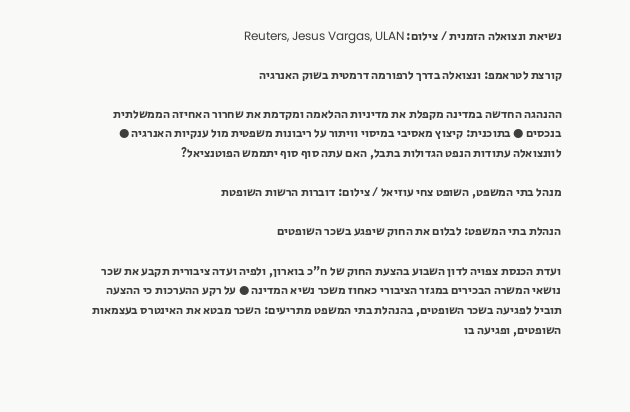נשיאת ונצואלה הזמנית / צילום: Reuters, Jesus Vargas, ULAN

קורצת לטראמפ: ונצואלה בדרך לרפורמה דרמטית בשוק האנרגיה

ההנהגה החדשה במדינה מקפלת את מדיניות ההלאמה ומקדמת את שחרור האחיזה הממשלתית בנכסים ● בתוכנית: קיצוץ מאסיבי במיסוי וויתור על ריבונות משפטית מול ענקיות האנרגיה ● לוונצואלה עתודות הנפט הגדולות בתבל, האם עתה סוף סוף יתממש הפוטנציאל?

מנהל בתי המשפט, השופט צחי עוזיאל / צילום: דוברות הרשות השופטת

הנהלת בתי המשפט: לבלום את החוק שיפגע בשכר השופטים

ועדת הכנסת צפויה לדון השבוע בהצעת החוק של ח"כ בוארון, ולפיה ועדה ציבורית תקבע את שכר נושאי המשרה הבכירים במגזר הציבורי כאחוז משכר נשיא המדינה ● על רקע ההערכות כי ההצעה תוביל לפגיעה בשכר השופטים, בהנהלת בתי המשפט מתריעים: השכר מבטא את האינטרס בעצמאות השופטים, ופגיעה בו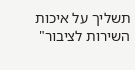תשליך על איכות השירות לציבור"